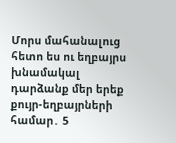Մորս մահանալուց հետո ես ու եղբայրս խնամակալ դարձանք մեր երեք քույր-եղբայրների համար․ 5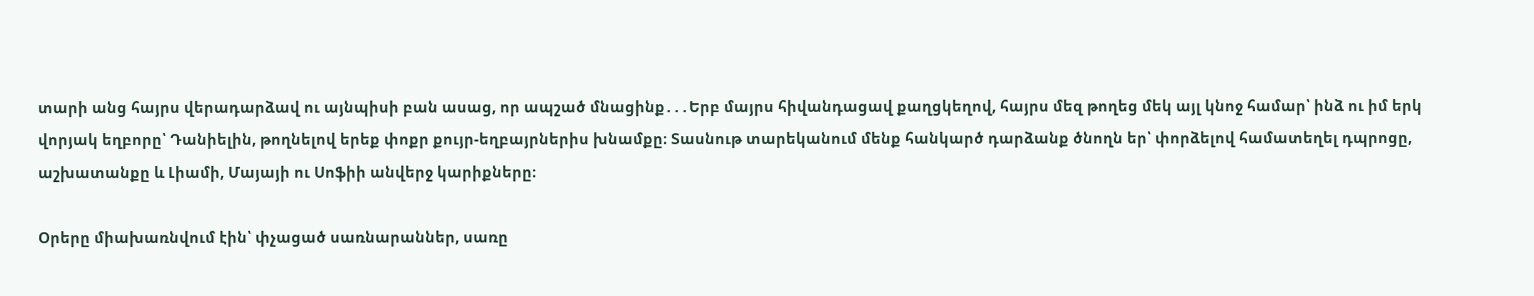տարի անց հայրս վերադարձավ ու այնպիսի բան ասաց, որ ապշած մնացինք․․․Երբ մայրս հիվանդացավ քաղցկեղով, հայրս մեզ թողեց մեկ այլ կնոջ համար՝ ինձ ու իմ երկ վորյակ եղբորը՝ Դանիելին, թողնելով երեք փոքր քույր-եղբայրներիս խնամքը։ Տասնութ տարեկանում մենք հանկարծ դարձանք ծնողն եր՝ փորձելով համատեղել դպրոցը, աշխատանքը և Լիամի, Մայայի ու Սոֆիի անվերջ կարիքները։

Օրերը միախառնվում էին՝ փչացած սառնարաններ, սառը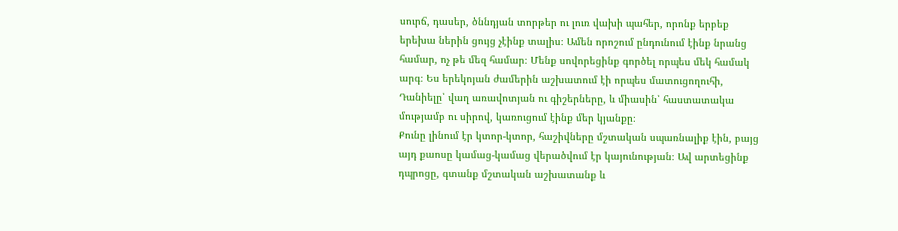սուրճ, դասեր, ծննդյան տորթեր ու լուռ վախի պահեր, որոնք երբեք երեխա ներին ցույց չէինք տալիս։ Ամեն որոշում ընդունում էինք նրանց համար, ոչ թե մեզ համար։ Մենք սովորեցինք գործել որպես մեկ համակ արգ։ Ես երեկոյան ժամերին աշխատում էի որպես մատուցողուհի, Դանիելը՝ վաղ առավոտյան ու գիշերները, և միասին՝ հաստատակա մությամբ ու սիրով, կառուցում էինք մեր կյանքը։
Քունը լինում էր կտոր-կտոր, հաշիվները մշտական սպառնալիք էին, բայց այդ քաոսը կամաց-կամաց վերածվում էր կայունության։ Ավ արտեցինք դպրոցը, գտանք մշտական աշխատանք և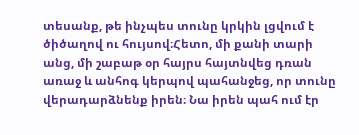տեսանք, թե ինչպես տունը կրկին լցվում է ծիծաղով ու հույսով։Հետո, մի քանի տարի անց, մի շաբաթ օր հայրս հայտնվեց դռան առաջ և անհոգ կերպով պահանջեց, որ տունը վերադարձնենք իրեն։ Նա իրեն պահ ում էր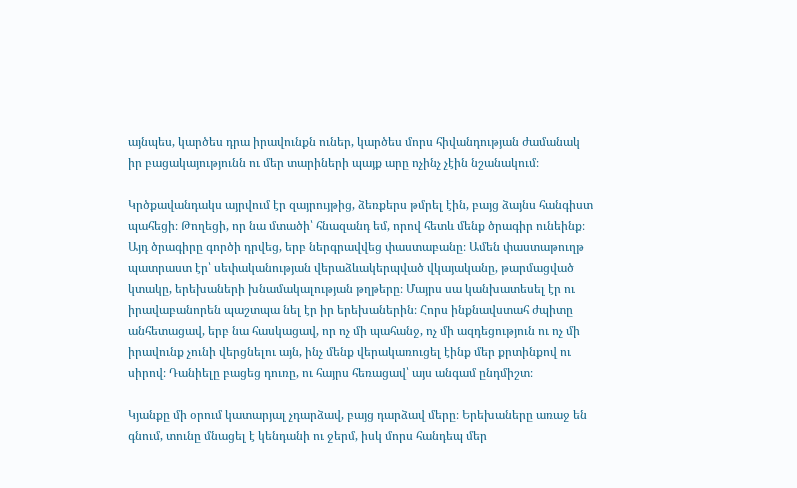այնպես, կարծես դրա իրավունքն ուներ, կարծես մորս հիվանդության ժամանակ իր բացակայությունն ու մեր տարիների պայք արը ոչինչ չէին նշանակում։

Կրծքավանդակս այրվում էր զայրույթից, ձեռքերս թմրել էին, բայց ձայնս հանգիստ պահեցի։ Թողեցի, որ նա մտածի՝ հնազանդ եմ, որով հետև մենք ծրագիր ունեինք։
Այդ ծրագիրը գործի դրվեց, երբ ներգրավվեց փաստաբանը։ Ամեն փաստաթուղթ պատրաստ էր՝ սեփականության վերաձևակերպված վկայականը, թարմացված կտակը, երեխաների խնամակալության թղթերը։ Մայրս սա կանխատեսել էր ու իրավաբանորեն պաշտպա նել էր իր երեխաներին։ Հորս ինքնավստահ ժպիտը անհետացավ, երբ նա հասկացավ, որ ոչ մի պահանջ, ոչ մի ազդեցություն ու ոչ մի իրավունք չունի վերցնելու այն, ինչ մենք վերակառուցել էինք մեր քրտինքով ու սիրով։ Դանիելը բացեց դուռը, ու հայրս հեռացավ՝ այս անգամ ընդմիշտ։

Կյանքը մի օրում կատարյալ չդարձավ, բայց դարձավ մերը։ Երեխաները առաջ են գնում, տունը մնացել է կենդանի ու ջերմ, իսկ մորս հանդեպ մեր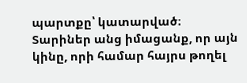պարտքը՝ կատարված։ Տարիներ անց իմացանք, որ այն կինը, որի համար հայրս թողել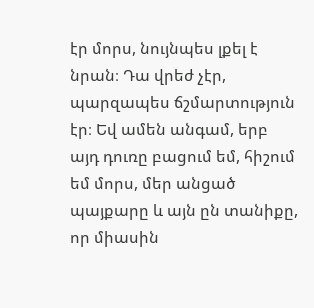էր մորս, նույնպես լքել է նրան։ Դա վրեժ չէր, պարզապես ճշմարտություն էր։ Եվ ամեն անգամ, երբ այդ դուռը բացում եմ, հիշում եմ մորս, մեր անցած պայքարը և այն ըն տանիքը, որ միասին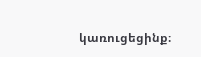կառուցեցինք։